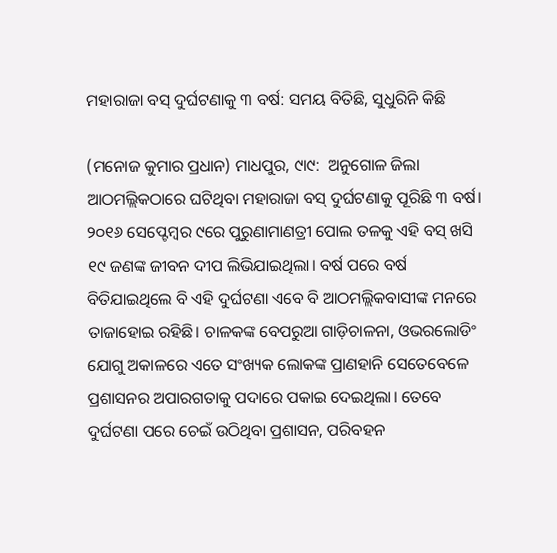ମହାରାଜା ବସ୍‌ ଦୁର୍ଘଟଣାକୁ ୩ ବର୍ଷ: ସମୟ ବିତିଛି, ସୁଧୁରିନି କିଛି

(ମନୋଜ କୁମାର ପ୍ରଧାନ) ମାଧପୁର, ୯ା୯:  ଅନୁଗୋଳ ଜିଲା ଆଠମଲ୍ଲିକଠାରେ ଘଟିଥିବା ମହାରାଜା ବସ୍‌ ଦୁର୍ଘଟଣାକୁ ପୂରିଛି ୩ ବର୍ଷ। ୨୦୧୬ ସେପ୍ଟେମ୍ବର ୯ରେ ପୁରୁଣାମାଣତ୍ରୀ ପୋଲ ତଳକୁ ଏହି ବସ୍‌ ଖସି ୧୯ ଜଣଙ୍କ ଜୀବନ ଦୀପ ଲିଭିଯାଇଥିଲା। ବର୍ଷ ପରେ ବର୍ଷ ବିତିଯାଇଥିଲେ ବି ଏହି ଦୁର୍ଘଟଣା ଏବେ ବି ଆଠମଲ୍ଲିକବାସୀଙ୍କ ମନରେ ତାଜାହୋଇ ରହିଛି। ଚାଳକଙ୍କ ବେପରୁଆ ଗାଡ଼ିଚାଳନା, ଓଭରଲୋଡିଂ ଯୋଗୁ ଅକାଳରେ ଏତେ ସଂଖ୍ୟକ ଲୋକଙ୍କ ପ୍ରାଣହାନି ସେତେବେଳେ ପ୍ରଶାସନର ଅପାରଗତାକୁ ପଦାରେ ପକାଇ ଦେଇଥିଲା। ତେବେ ଦୁର୍ଘଟଣା ପରେ ଚେଇଁ ଉଠିଥିବା ପ୍ରଶାସନ, ପରିବହନ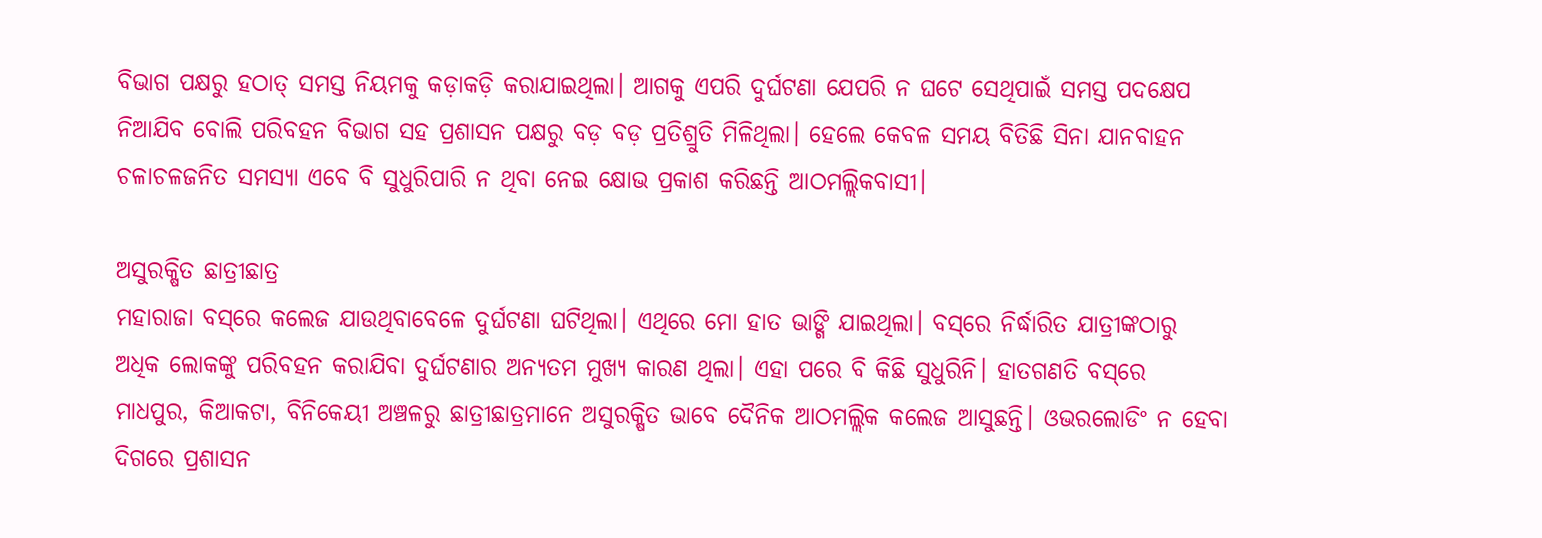ବିଭାଗ ପକ୍ଷରୁ ହଠାତ୍‌ ସମସ୍ତ ନିୟମକୁ କଡ଼ାକଡ଼ି କରାଯାଇଥିଲା। ଆଗକୁ ଏପରି ଦୁର୍ଘଟଣା ଯେପରି ନ ଘଟେ ସେଥିପାଇଁ ସମସ୍ତ ପଦକ୍ଷେପ ନିଆଯିବ ବୋଲି ପରିବହନ ବିଭାଗ ସହ ପ୍ରଶାସନ ପକ୍ଷରୁ ବଡ଼ ବଡ଼ ପ୍ରତିଶ୍ରୁତି ମିଳିଥିଲା। ହେଲେ କେବଳ ସମୟ ବିତିଛି ସିନା ଯାନବାହନ ଚଳାଚଳଜନିତ ସମସ୍ୟା ଏବେ ବି ସୁଧୁରିପାରି ନ ଥିବା ନେଇ କ୍ଷୋଭ ପ୍ରକାଶ କରିଛନ୍ତି ଆଠମଲ୍ଲିକବାସୀ।

ଅସୁରକ୍ଷିତ ଛାତ୍ରୀଛାତ୍ର
ମହାରାଜା ବସ୍‌ରେ କଲେଜ ଯାଉଥିବାବେଳେ ଦୁର୍ଘଟଣା ଘଟିଥିଲା। ଏଥିରେ ମୋ ହାତ ଭାଙ୍ଗି ଯାଇଥିଲା। ବସ୍‌ରେ ନିର୍ଦ୍ଧାରିତ ଯାତ୍ରୀଙ୍କଠାରୁ ଅଧିକ ଲୋକଙ୍କୁ ପରିବହନ କରାଯିବା ଦୁର୍ଘଟଣାର ଅନ୍ୟତମ ମୁଖ୍ୟ କାରଣ ଥିଲା। ଏହା ପରେ ବି କିଛି ସୁଧୁରିନି। ହାତଗଣତି ବସ୍‌ରେ ମାଧପୁର, କିଆକଟା, ବିନିକେୟୀ ଅଞ୍ଚଳରୁ ଛାତ୍ରୀଛାତ୍ରମାନେ ଅସୁରକ୍ଷିତ ଭାବେ ଦୈନିକ ଆଠମଲ୍ଲିକ କଲେଜ ଆସୁଛନ୍ତି। ଓଭରଲୋଡିଂ ନ ହେବା ଦିଗରେ ପ୍ରଶାସନ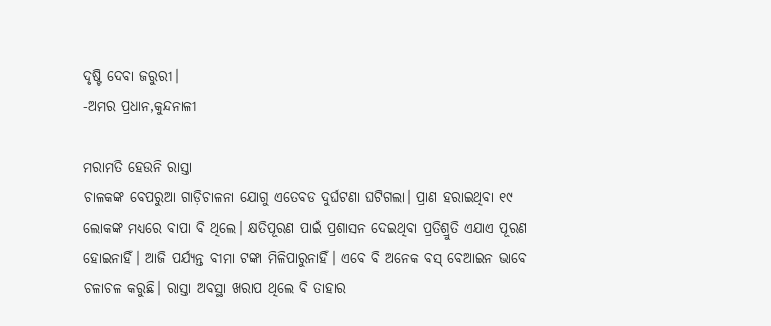ଦୃଷ୍ଟି ଦେବା ଜରୁରୀ।
-ଅମର ପ୍ରଧାନ,କୁନ୍ଦନାଳୀ

ମରାମତି ହେଉନି ରାସ୍ତା
ଚାଳକଙ୍କ ବେପରୁଆ ଗାଡ଼ିଚାଳନା ଯୋଗୁ ଏତେବଡ ଦୁର୍ଘଟଣା ଘଟିଗଲା। ପ୍ରାଣ ହରାଇଥିବା ୧୯ ଲୋକଙ୍କ ମଧ୍ୟରେ ବାପା ବି ଥିଲେ। କ୍ଷତିପୂରଣ ପାଇଁ ପ୍ରଶାସନ ଦେଇଥିବା ପ୍ରତିଶ୍ରୁତି ଏଯାଏ ପୂରଣ ହୋଇନାହିଁ। ଆଜି ପର୍ଯ୍ୟନ୍ତ ବୀମା ଟଙ୍କା ମିଳିପାରୁନାହିଁ। ଏବେ ବି ଅନେକ ବସ୍‌ ବେଆଇନ ଭାବେ ଚଳାଚଳ କରୁଛି। ରାସ୍ତା ଅବସ୍ଥା ଖରାପ ଥିଲେ ବି ତାହାର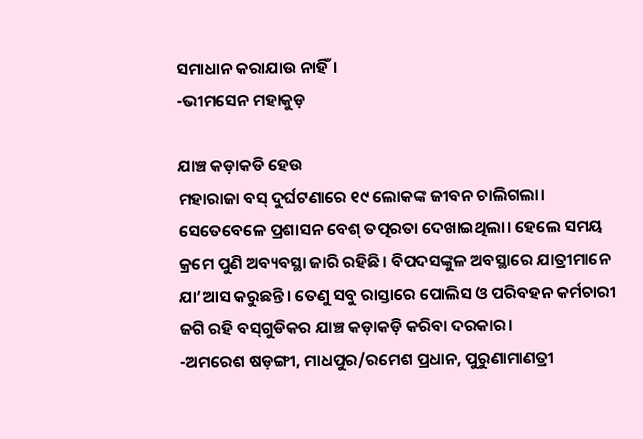ସମାଧାନ କରାଯାଉ ନାହିଁ।
-ଭୀମସେନ ମହାକୁଡ଼

ଯାଞ୍ଚ କଡ଼ାକଡି ହେଉ
ମହାରାଜା ବସ୍‌ ଦୁର୍ଘଟଣାରେ ୧୯ ଲୋକଙ୍କ ଜୀବନ ଚାଲିଗଲା। ସେତେବେଳେ ପ୍ରଶାସନ ବେଶ୍‌ ତତ୍ପରତା ଦେଖାଇଥିଲା। ହେଲେ ସମୟ କ୍ରମେ ପୁଣି ଅବ୍ୟବସ୍ଥା ଜାରି ରହିଛି। ବିପଦସଙ୍କୁଳ ଅବସ୍ଥାରେ ଯାତ୍ରୀମାନେ ଯା’ଆସ କରୁଛନ୍ତି। ତେଣୁ ସବୁ ରାସ୍ତାରେ ପୋଲିସ ଓ ପରିବହନ କର୍ମଚାରୀ ଜଗି ରହି ବସ୍‌ଗୁଡିକର ଯାଞ୍ଚ କଡ଼ାକଡ଼ି କରିବା ଦରକାର।
-ଅମରେଶ ଷଡ଼ଙ୍ଗୀ, ମାଧପୁର/ରମେଶ ପ୍ରଧାନ, ପୁରୁଣାମାଣତ୍ରୀ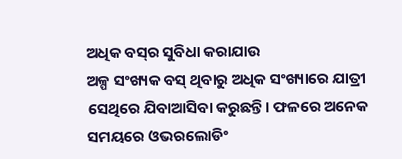ଅଧିକ ବସ୍‌ର ସୁବିଧା କରାଯାଉ
ଅଳ୍ପ ସଂଖ୍ୟକ ବସ୍‌ ଥିବାରୁ ଅଧିକ ସଂଖ୍ୟାରେ ଯାତ୍ରୀ ସେଥିରେ ଯିବାଆସିବା କରୁଛନ୍ତି। ଫଳରେ ଅନେକ ସମୟରେ ଓଭରଲୋଡିଂ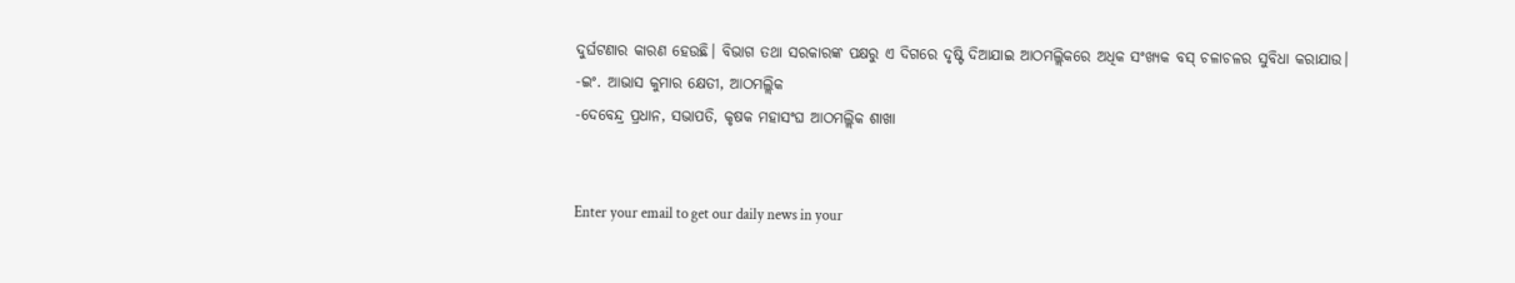ଦୁର୍ଘଟଣାର କାରଣ ହେଉଛି। ବିଭାଗ ତଥା ସରକାରଙ୍କ ପକ୍ଷରୁ ଏ ଦିଗରେ ଦୃଷ୍ଟି ଦିଆଯାଇ ଆଠମଲ୍ଲିକରେ ଅଧିକ ସଂଖ୍ୟକ ବସ୍‌ ଚଳାଚଳର ସୁବିଧା କରାଯାଉ।
-ଇଂ. ଆଭାସ କୁମାର କ୍ଷେତୀ, ଆଠମଲ୍ଲିକ
-ଦେବେନ୍ଦ୍ର ପ୍ରଧାନ, ସଭାପତି, କୃଷକ ମହାସଂଘ ଆଠମଲ୍ଲିକ ଶାଖା


Enter your email to get our daily news in your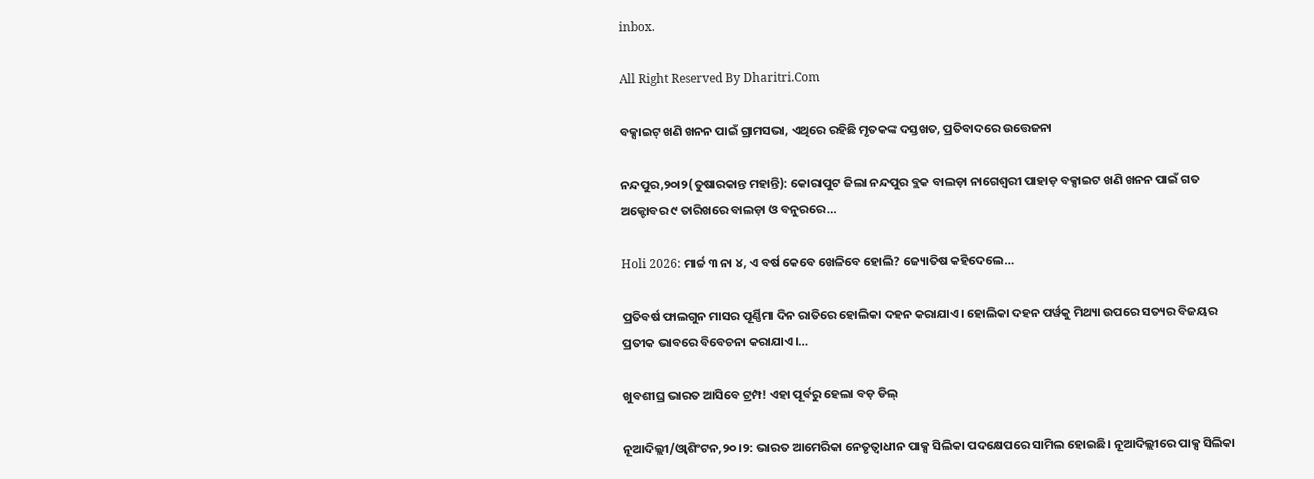inbox.

All Right Reserved By Dharitri.Com

ବକ୍ସାଇଟ୍‌ ଖଣି ଖନନ ପାଇଁ ଗ୍ରାମସଭା, ଏଥିରେ ରହିଛି ମୃତକଙ୍କ ଦସ୍ତଖତ, ପ୍ରତିବାଦରେ ଉତ୍ତେଜନା

ନନ୍ଦପୁର,୨୦ା୨(ତୁଷାରକାନ୍ତ ମହାନ୍ତି): କୋରାପୁଟ ଜିଲା ନନ୍ଦପୁର ବ୍ଲକ ବାଲଡ଼ା ନାଗେଶ୍ୱରୀ ପାହାଡ଼ ବକ୍ସାଇଟ ଖଣି ଖନନ ପାଇଁ ଗତ ଅକ୍ଟୋବର ୯ ତାରିଖରେ ବାଲଡ଼ା ଓ ବନୁରରେ…

Holi 2026: ମାର୍ଚ୍ଚ ୩ ନା ୪, ଏ ବର୍ଷ କେବେ ଖେଳିବେ ହୋଲି? ଜ୍ୟୋତିଷ କହିଦେଲେ…

ପ୍ରତିବର୍ଷ ଫାଲଗୁନ ମାସର ପୂର୍ଣ୍ଣିମା ଦିନ ରାତିରେ ହୋଲିକା ଦହନ କରାଯାଏ। ହୋଲିକା ଦହନ ପର୍ୱକୁ ମିଥ୍ୟା ଉପରେ ସତ୍ୟର ବିଜୟର ପ୍ରତୀକ ଭାବରେ ବିବେଚନା କରାଯାଏ।…

ଖୁବଶୀଘ୍ର ଭାରତ ଆସିବେ ଟ୍ରମ୍ପ! ଏହା ପୂର୍ବରୁ ହେଲା ବଡ଼ ଡିଲ୍‌

ନୂଆଦିଲ୍ଲୀ/ଓ୍ବାଶିଂଟନ,୨୦।୨: ଭାରତ ଆମେରିକା ନେତୃତ୍ୱାଧୀନ ପାକ୍ସ ସିଲିକା ପଦକ୍ଷେପରେ ସାମିଲ ହୋଇଛି। ନୂଆଦିଲ୍ଲୀରେ ପାକ୍ସ ସିଲିକା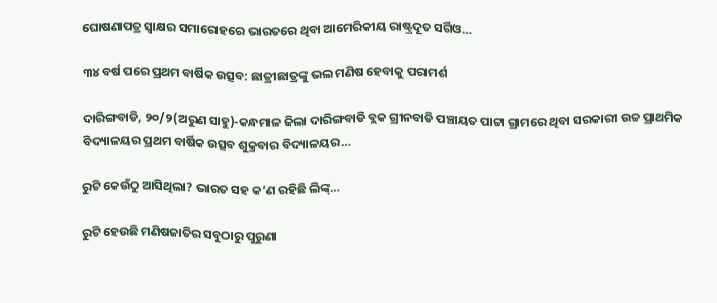ଘୋଷଣାପତ୍ର ସ୍ବାକ୍ଷର ସମାରୋହରେ ଭାରତରେ ଥିବା ଆମେରିକୀୟ ରାଷ୍ଟ୍ରଦୂତ ସର୍ଗିଓ…

୩୪ ବର୍ଷ ପରେ ପ୍ରଥମ ବାର୍ଷିକ ଉତ୍ସବ: ଛାତ୍ରୀଛାତ୍ରଙ୍କୁ ଭଲ ମଣିଷ ହେବାକୁ ପରାମର୍ଶ

ଦାରିଙ୍ଗବାଡି, ୨୦/୨(ଅରୁଣ ସାହୁ)-କନ୍ଧମାଳ ଜିଲା ଦାରିଙ୍ଗବାଡି ବ୍ଲକ ଗ୍ରୀନବାଡି ପଞ୍ଚାୟତ ପାଟ୍ଟା ଗ୍ରାମରେ ଥିବା ସରକାରୀ ଉଚ୍ଚ ପ୍ରାଥମିକ ବିଦ୍ୟାଳୟର ପ୍ରଥମ ବାର୍ଷିକ ଉତ୍ସବ ଶୁକ୍ରବାର ବିଦ୍ୟାଳୟର…

ରୁଟି କେଉଁଠୁ ଆସିଥିଲା? ଭାରତ ସହ କ’ଣ ରହିଛି ଲିଙ୍କ୍‌…

ରୁଟି ହେଉଛି ମଣିଷଜାତିର ସବୁଠାରୁ ପୁରୁଣା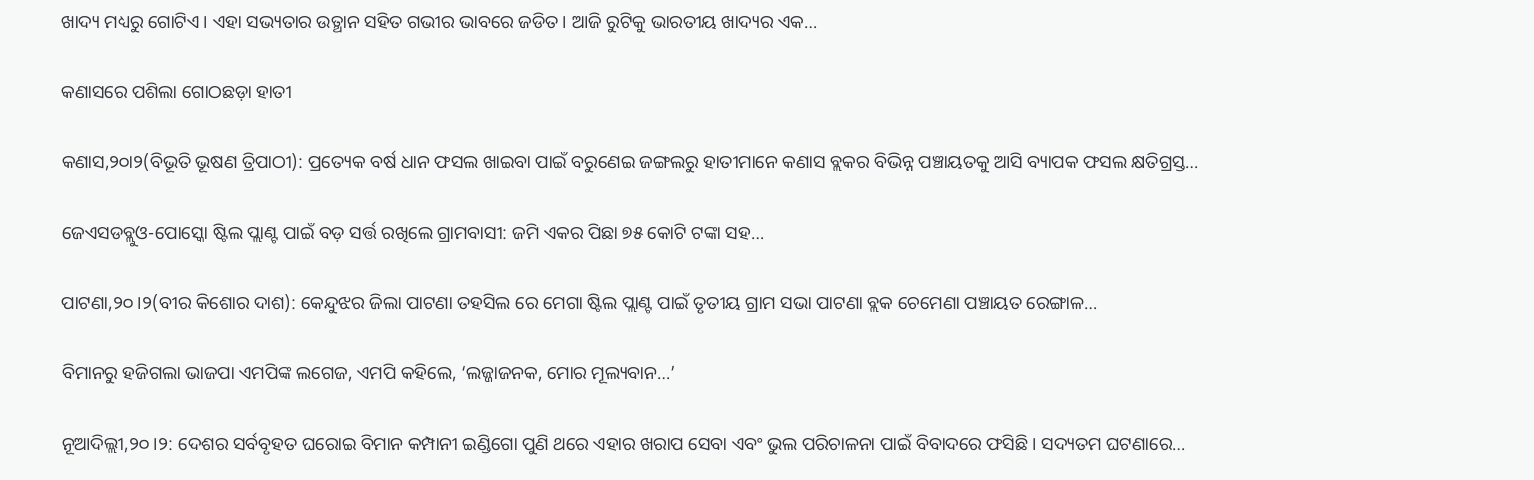ଖାଦ୍ୟ ମଧ୍ୟରୁ ଗୋଟିଏ। ଏହା ସଭ୍ୟତାର ଉତ୍ଥାନ ସହିତ ଗଭୀର ଭାବରେ ଜଡିତ। ଆଜି ରୁଟିକୁ ଭାରତୀୟ ଖାଦ୍ୟର ଏକ…

କଣାସରେ ପଶିଲା ଗୋଠଛଡ଼ା ହାତୀ

କଣାସ,୨୦ା୨(ବିଭୂତି ଭୂଷଣ ତ୍ରିପାଠୀ): ପ୍ରତ୍ୟେକ ବର୍ଷ ଧାନ ଫସଲ ଖାଇବା ପାଇଁ ବରୁଣେଇ ଜଙ୍ଗଲରୁ ହାତୀମାନେ କଣାସ ବ୍ଲକର ବିଭିନ୍ନ ପଞ୍ଚାୟତକୁ ଆସି ବ୍ୟାପକ ଫସଲ କ୍ଷତିଗ୍ରସ୍ତ…

ଜେଏସଡବ୍ଲୁଓ-ପୋସ୍କୋ ଷ୍ଟିଲ ପ୍ଲାଣ୍ଟ ପାଇଁ ବଡ଼ ସର୍ତ୍ତ ରଖିଲେ ଗ୍ରାମବାସୀ: ଜମି ଏକର ପିଛା ୭୫ କୋଟି ଟଙ୍କା ସହ…

ପାଟଣା,୨୦।୨(ବୀର କିଶୋର ଦାଶ): କେନ୍ଦୁଝର ଜିଲା ପାଟଣା ତହସିଲ ରେ ମେଗା ଷ୍ଟିଲ ପ୍ଲାଣ୍ଟ ପାଇଁ ତୃତୀୟ ଗ୍ରାମ ସଭା ପାଟଣା ବ୍ଲକ ଚେମେଣା ପଞ୍ଚାୟତ ରେଙ୍ଗାଳ…

ବିମାନରୁ ହଜିଗଲା ଭାଜପା ଏମପିଙ୍କ ଲଗେଜ, ଏମପି କହିଲେ, ‘ଲଜ୍ଜାଜନକ, ମୋର ମୂଲ୍ୟବାନ…’

ନୂଆଦିଲ୍ଲୀ,୨୦।୨: ଦେଶର ସର୍ବବୃହତ ଘରୋଇ ବିମାନ କମ୍ପାନୀ ଇଣ୍ଡିଗୋ ପୁଣି ଥରେ ଏହାର ଖରାପ ସେବା ଏବଂ ଭୁଲ ପରିଚାଳନା ପାଇଁ ବିବାଦରେ ଫସିଛି। ସଦ୍ୟତମ ଘଟଣାରେ…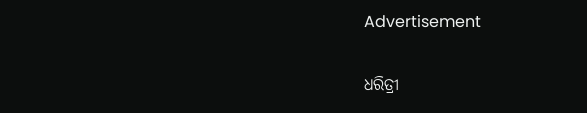Advertisement

ଧରିତ୍ରୀ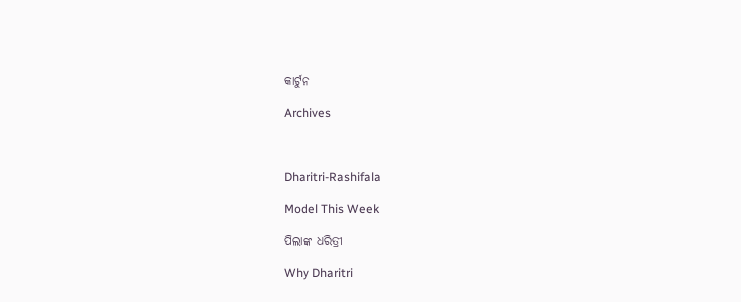କାର୍ଟୁନ

Archives



Dharitri-Rashifala

Model This Week

ପିଲାଙ୍କ ଧରିତ୍ରୀ

Why Dharitri